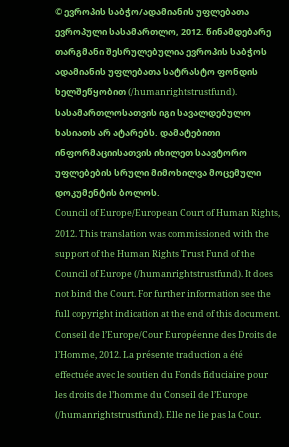© ევროპის საბჭო/ადამიანის უფლებათა ევროპული სასამართლო, 2012. წინამდებარე თარგმანი შესრულებულია ევროპის საბჭოს ადამიანის უფლებათა სატრასტო ფონდის ხელშეწყობით (/humanrightstrustfund). სასამართლოსათვის იგი სავალდებულო ხასიათს არ ატარებს. დამატებითი ინფორმაციისათვის იხილეთ საავტორო უფლებების სრული მიმოხილვა მოცემული დოკუმენტის ბოლოს.
Council of Europe/European Court of Human Rights, 2012. This translation was commissioned with the support of the Human Rights Trust Fund of the Council of Europe (/humanrightstrustfund). It does not bind the Court. For further information see the full copyright indication at the end of this document.
Conseil de l’Europe/Cour Européenne des Droits de l’Homme, 2012. La présente traduction a été effectuée avec le soutien du Fonds fiduciaire pour les droits de l’homme du Conseil de l’Europe (/humanrightstrustfund). Elle ne lie pas la Cour.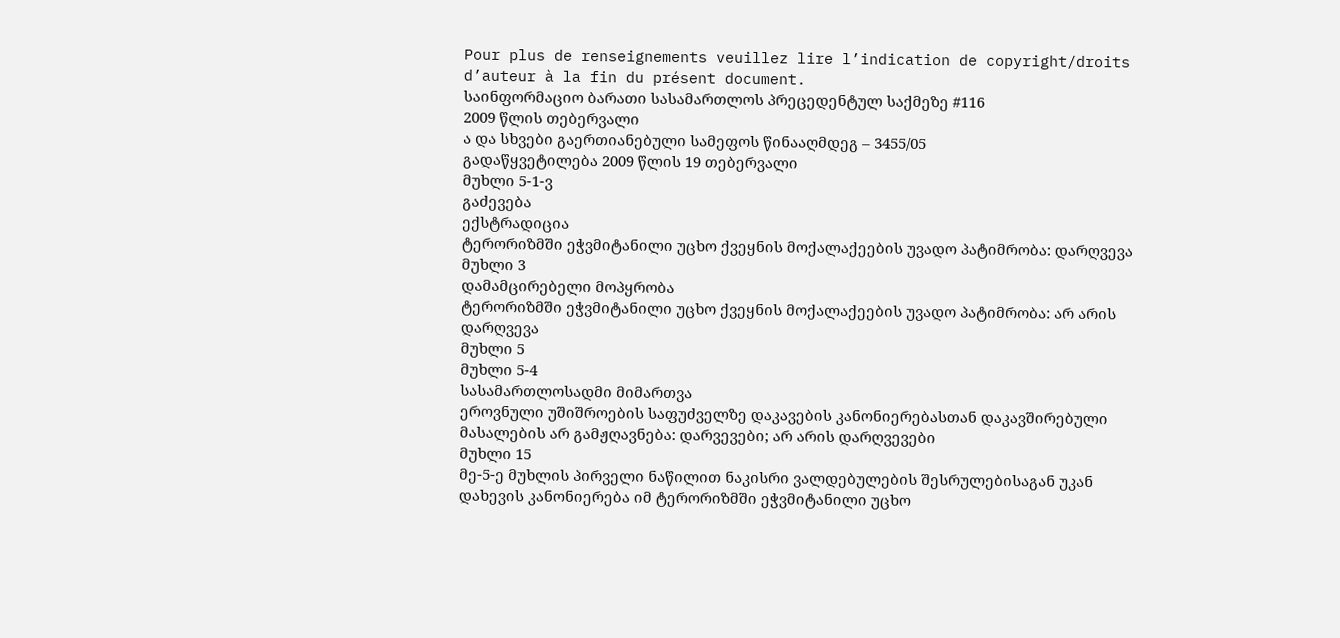Pour plus de renseignements veuillez lire l’indication de copyright/droits d’auteur à la fin du présent document.
საინფორმაციო ბარათი სასამართლოს პრეცედენტულ საქმეზე #116
2009 წლის თებერვალი
ა და სხვები გაერთიანებული სამეფოს წინააღმდეგ – 3455/05
გადაწყვეტილება 2009 წლის 19 თებერვალი
მუხლი 5-1-ვ
გაძევება
ექსტრადიცია
ტერორიზმში ეჭვმიტანილი უცხო ქვეყნის მოქალაქეების უვადო პატიმრობა: დარღვევა
მუხლი 3
დამამცირებელი მოპყრობა
ტერორიზმში ეჭვმიტანილი უცხო ქვეყნის მოქალაქეების უვადო პატიმრობა: არ არის დარღვევა
მუხლი 5
მუხლი 5-4
სასამართლოსადმი მიმართვა
ეროვნული უშიშროების საფუძველზე დაკავების კანონიერებასთან დაკავშირებული მასალების არ გამჟღავნება: დარვევები; არ არის დარღვევები
მუხლი 15
მე-5-ე მუხლის პირველი ნაწილით ნაკისრი ვალდებულების შესრულებისაგან უკან დახევის კანონიერება იმ ტერორიზმში ეჭვმიტანილი უცხო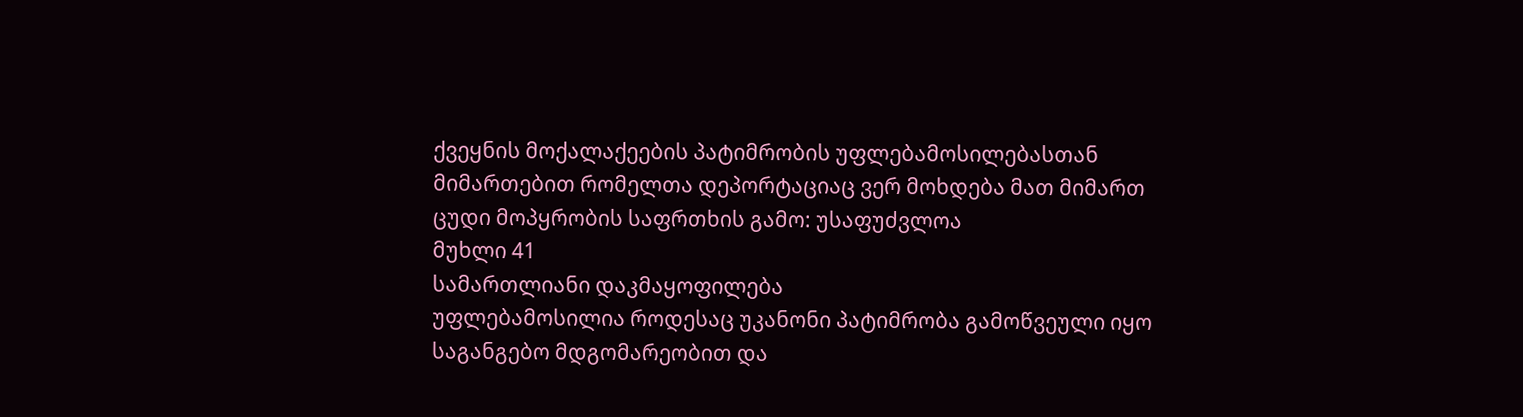ქვეყნის მოქალაქეების პატიმრობის უფლებამოსილებასთან მიმართებით რომელთა დეპორტაციაც ვერ მოხდება მათ მიმართ ცუდი მოპყრობის საფრთხის გამო: უსაფუძვლოა
მუხლი 41
სამართლიანი დაკმაყოფილება
უფლებამოსილია როდესაც უკანონი პატიმრობა გამოწვეული იყო საგანგებო მდგომარეობით და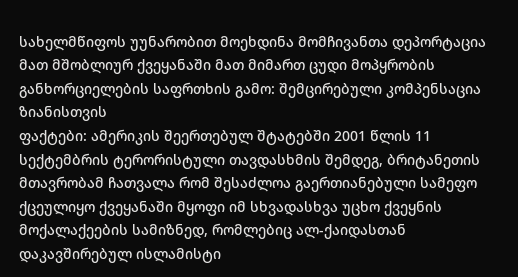სახელმწიფოს უუნარობით მოეხდინა მომჩივანთა დეპორტაცია მათ მშობლიურ ქვეყანაში მათ მიმართ ცუდი მოპყრობის განხორციელების საფრთხის გამო: შემცირებული კომპენსაცია ზიანისთვის
ფაქტები: ამერიკის შეერთებულ შტატებში 2001 წლის 11 სექტემბრის ტერორისტული თავდასხმის შემდეგ, ბრიტანეთის მთავრობამ ჩათვალა რომ შესაძლოა გაერთიანებული სამეფო ქცეულიყო ქვეყანაში მყოფი იმ სხვადასხვა უცხო ქვეყნის მოქალაქეების სამიზნედ, რომლებიც ალ-ქაიდასთან დაკავშირებულ ისლამისტი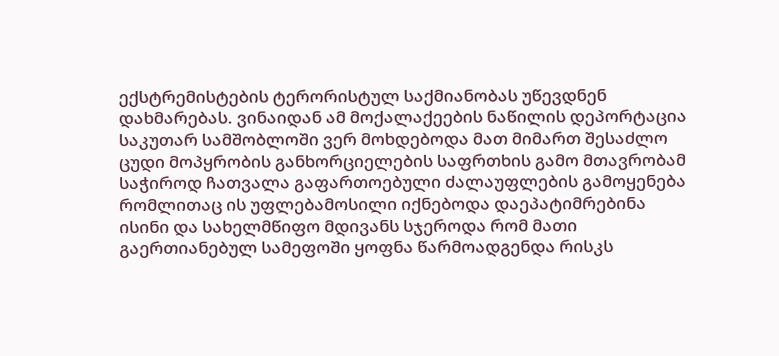ექსტრემისტების ტერორისტულ საქმიანობას უწევდნენ დახმარებას. ვინაიდან ამ მოქალაქეების ნაწილის დეპორტაცია საკუთარ სამშობლოში ვერ მოხდებოდა მათ მიმართ შესაძლო ცუდი მოპყრობის განხორციელების საფრთხის გამო მთავრობამ საჭიროდ ჩათვალა გაფართოებული ძალაუფლების გამოყენება რომლითაც ის უფლებამოსილი იქნებოდა დაეპატიმრებინა ისინი და სახელმწიფო მდივანს სჯეროდა რომ მათი გაერთიანებულ სამეფოში ყოფნა წარმოადგენდა რისკს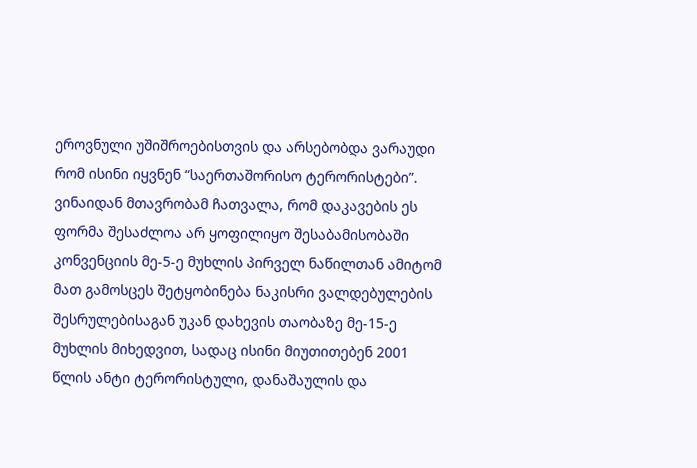ეროვნული უშიშროებისთვის და არსებობდა ვარაუდი რომ ისინი იყვნენ “საერთაშორისო ტერორისტები”. ვინაიდან მთავრობამ ჩათვალა, რომ დაკავების ეს ფორმა შესაძლოა არ ყოფილიყო შესაბამისობაში კონვენციის მე-5-ე მუხლის პირველ ნაწილთან ამიტომ მათ გამოსცეს შეტყობინება ნაკისრი ვალდებულების შესრულებისაგან უკან დახევის თაობაზე მე-15-ე მუხლის მიხედვით, სადაც ისინი მიუთითებენ 2001 წლის ანტი ტერორისტული, დანაშაულის და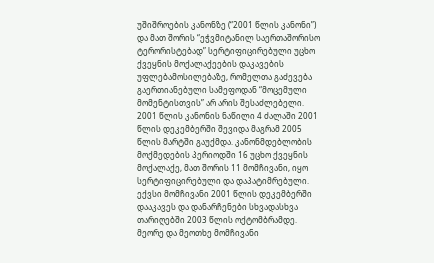უშიშროების კანონზე (“2001 წლის კანონი”) და მათ შორის “ეჭვმიტანილ საერთაშორისო ტერორისტებად” სერტიფიცირებული უცხო ქვეყნის მოქალაქეების დაკავების უფლებამოსილებაზე, რომელთა გაძევება გაერთიანებული სამეფოდან “მოცემული მომენტისთვის” არ არის შესაძლებელი.
2001 წლის კანონის ნაწილი 4 ძალაში 2001 წლის დეკემბერში შევიდა მაგრამ 2005 წლის მარტში გაუქმდა. კანონმდებლობის მოქმედების პერიოდში 16 უცხო ქვეყნის მოქალაქე, მათ შორის 11 მომჩივანი, იყო სერტიფიცირებული და დაპატიმრებული. ექვსი მომჩივანი 2001 წლის დეკემბერში დააკავეს და დანარჩენები სხვადასხვა თარიღებში 2003 წლის ოქტომბრამდე. მეორე და მეოთხე მომჩივანი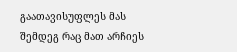გაათავისუფლეს მას შემდეგ რაც მათ არჩიეს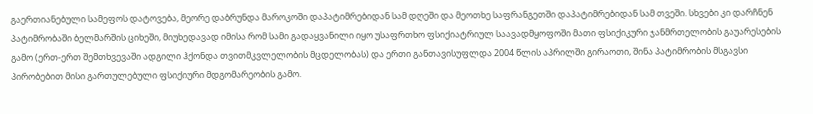გაერთიანებული სამეფოს დატოვება, მეორე დაბრუნდა მაროკოში დაპატიმრებიდან სამ დღეში და მეოთხე საფრანგეთში დაპატიმრებიდან სამ თვეში. სხვები კი დარჩნენ პატიმრობაში ბელმარშის ციხეში, მიუხედავად იმისა რომ სამი გადაყვანილი იყო უსაფრთხო ფსიქიატრიულ საავადმყოფოში მათი ფსიქიკური ჯანმრთელობის გაუარესების გამო (ერთ-ერთ შემთხვევაში ადგილი ჰქონდა თვითმკვლელობის მცდელობას) და ერთი განთავისუფლდა 2004 წლის აპრილში გირაოთი, შინა პატიმრობის მსგავსი პირობებით მისი გართულებული ფსიქიური მდგომარეობის გამო.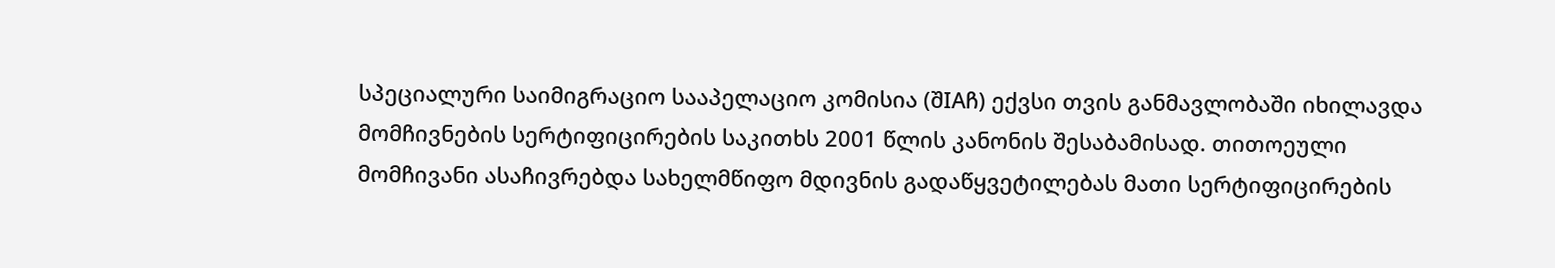სპეციალური საიმიგრაციო სააპელაციო კომისია (შIAჩ) ექვსი თვის განმავლობაში იხილავდა მომჩივნების სერტიფიცირების საკითხს 2001 წლის კანონის შესაბამისად. თითოეული მომჩივანი ასაჩივრებდა სახელმწიფო მდივნის გადაწყვეტილებას მათი სერტიფიცირების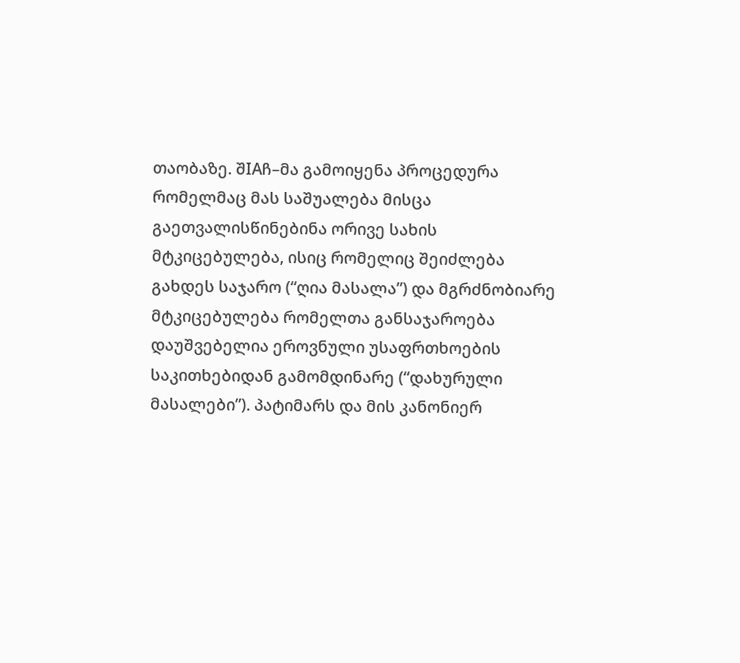თაობაზე. შIAჩ–მა გამოიყენა პროცედურა რომელმაც მას საშუალება მისცა გაეთვალისწინებინა ორივე სახის მტკიცებულება, ისიც რომელიც შეიძლება გახდეს საჯარო (“ღია მასალა”) და მგრძნობიარე მტკიცებულება რომელთა განსაჯაროება დაუშვებელია ეროვნული უსაფრთხოების საკითხებიდან გამომდინარე (“დახურული მასალები”). პატიმარს და მის კანონიერ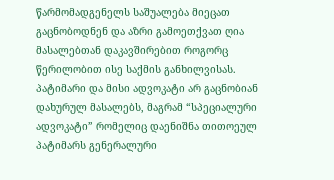წარმომადგენელს საშუალება მიეცათ გაცნობოდნენ და აზრი გამოეთქვათ ღია მასალებთან დაკავშირებით როგორც წერილობით ისე საქმის განხილვისას. პატიმარი და მისი ადვოკატი არ გაცნობიან დახურულ მასალებს, მაგრამ “სპეციალური ადვოკატი” რომელიც დაენიშნა თითოეულ პატიმარს გენერალური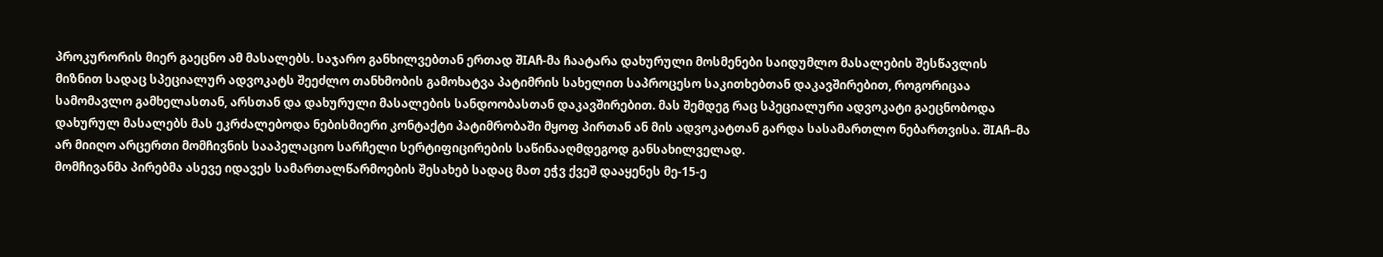პროკურორის მიერ გაეცნო ამ მასალებს. საჯარო განხილვებთან ერთად შIAჩ-მა ჩაატარა დახურული მოსმენები საიდუმლო მასალების შესწავლის მიზნით სადაც სპეციალურ ადვოკატს შეეძლო თანხმობის გამოხატვა პატიმრის სახელით საპროცესო საკითხებთან დაკავშირებით, როგორიცაა სამომავლო გამხელასთან, არსთან და დახურული მასალების სანდოობასთან დაკავშირებით. მას შემდეგ რაც სპეციალური ადვოკატი გაეცნობოდა დახურულ მასალებს მას ეკრძალებოდა ნებისმიერი კონტაქტი პატიმრობაში მყოფ პირთან ან მის ადვოკატთან გარდა სასამართლო ნებართვისა. შIAჩ–მა არ მიიღო არცერთი მომჩივნის სააპელაციო სარჩელი სერტიფიცირების საწინააღმდეგოდ განსახილველად.
მომჩივანმა პირებმა ასევე იდავეს სამართალწარმოების შესახებ სადაც მათ ეჭვ ქვეშ დააყენეს მე-15-ე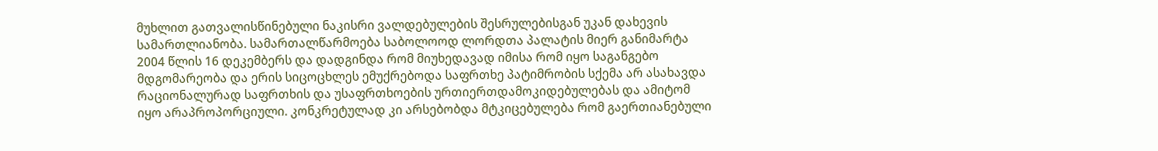მუხლით გათვალისწინებული ნაკისრი ვალდებულების შესრულებისგან უკან დახევის სამართლიანობა. სამართალწარმოება საბოლოოდ ლორდთა პალატის მიერ განიმარტა 2004 წლის 16 დეკემბერს და დადგინდა რომ მიუხედავად იმისა რომ იყო საგანგებო მდგომარეობა და ერის სიცოცხლეს ემუქრებოდა საფრთხე პატიმრობის სქემა არ ასახავდა რაციონალურად საფრთხის და უსაფრთხოების ურთიერთდამოკიდებულებას და ამიტომ იყო არაპროპორციული. კონკრეტულად კი არსებობდა მტკიცებულება რომ გაერთიანებული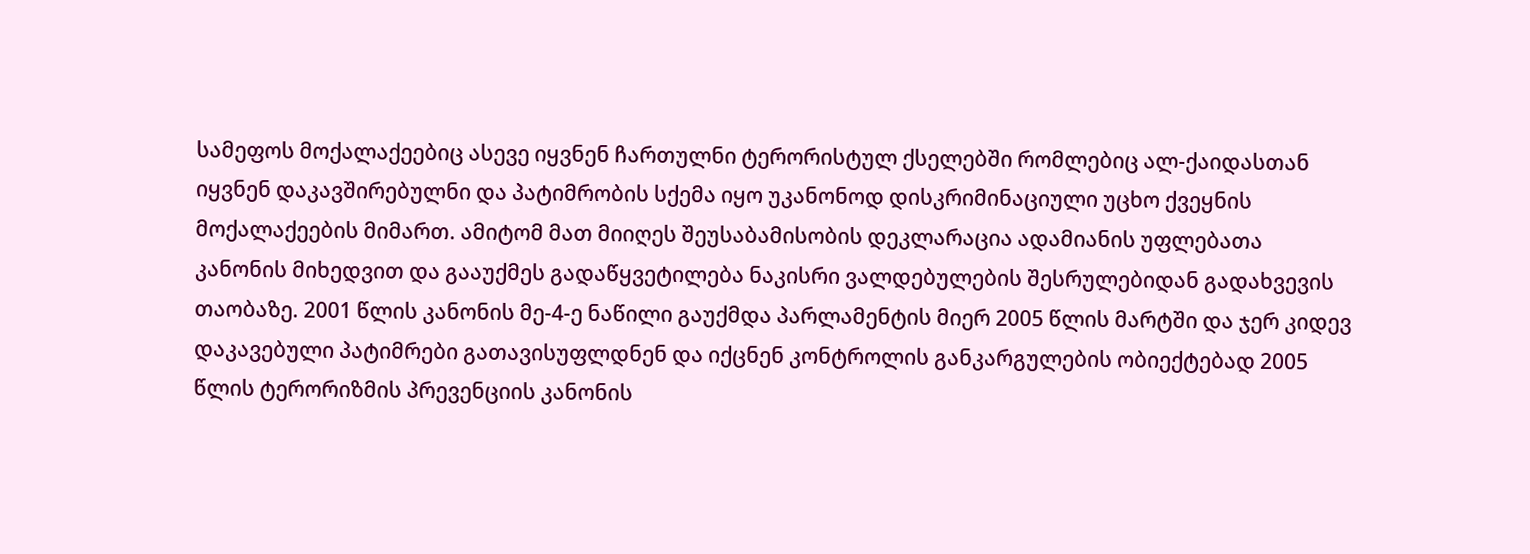სამეფოს მოქალაქეებიც ასევე იყვნენ ჩართულნი ტერორისტულ ქსელებში რომლებიც ალ-ქაიდასთან იყვნენ დაკავშირებულნი და პატიმრობის სქემა იყო უკანონოდ დისკრიმინაციული უცხო ქვეყნის მოქალაქეების მიმართ. ამიტომ მათ მიიღეს შეუსაბამისობის დეკლარაცია ადამიანის უფლებათა კანონის მიხედვით და გააუქმეს გადაწყვეტილება ნაკისრი ვალდებულების შესრულებიდან გადახვევის თაობაზე. 2001 წლის კანონის მე-4-ე ნაწილი გაუქმდა პარლამენტის მიერ 2005 წლის მარტში და ჯერ კიდევ დაკავებული პატიმრები გათავისუფლდნენ და იქცნენ კონტროლის განკარგულების ობიექტებად 2005 წლის ტერორიზმის პრევენციის კანონის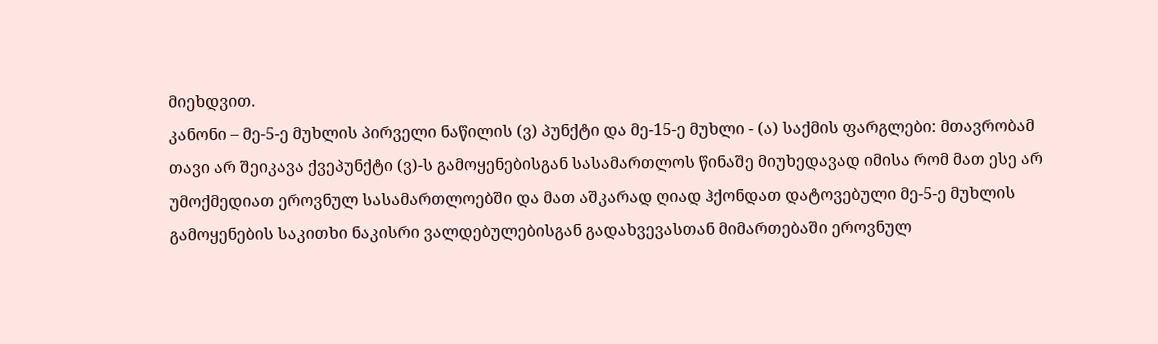მიეხდვით.
კანონი – მე-5-ე მუხლის პირველი ნაწილის (ვ) პუნქტი და მე-15-ე მუხლი - (ა) საქმის ფარგლები: მთავრობამ თავი არ შეიკავა ქვეპუნქტი (ვ)-ს გამოყენებისგან სასამართლოს წინაშე მიუხედავად იმისა რომ მათ ესე არ უმოქმედიათ ეროვნულ სასამართლოებში და მათ აშკარად ღიად ჰქონდათ დატოვებული მე-5-ე მუხლის გამოყენების საკითხი ნაკისრი ვალდებულებისგან გადახვევასთან მიმართებაში ეროვნულ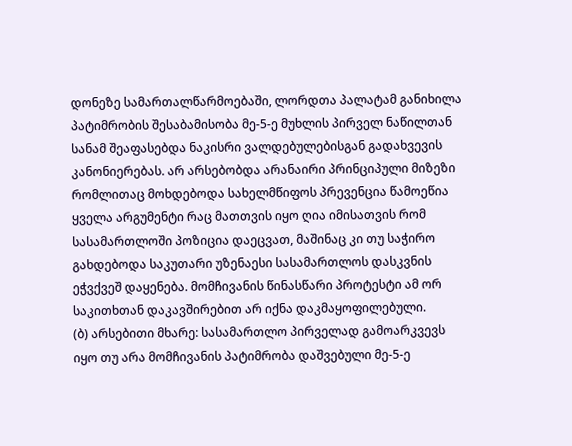დონეზე სამართალწარმოებაში, ლორდთა პალატამ განიხილა პატიმრობის შესაბამისობა მე-5-ე მუხლის პირველ ნაწილთან სანამ შეაფასებდა ნაკისრი ვალდებულებისგან გადახვევის კანონიერებას. არ არსებობდა არანაირი პრინციპული მიზეზი რომლითაც მოხდებოდა სახელმწიფოს პრევენცია წამოეწია ყველა არგუმენტი რაც მათთვის იყო ღია იმისათვის რომ სასამართლოში პოზიცია დაეცვათ, მაშინაც კი თუ საჭირო გახდებოდა საკუთარი უზენაესი სასამართლოს დასკვნის ეჭვქვეშ დაყენება. მომჩივანის წინასწარი პროტესტი ამ ორ საკითხთან დაკავშირებით არ იქნა დაკმაყოფილებული.
(ბ) არსებითი მხარე: სასამართლო პირველად გამოარკვევს იყო თუ არა მომჩივანის პატიმრობა დაშვებული მე-5-ე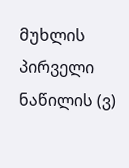მუხლის პირველი ნაწილის (ვ)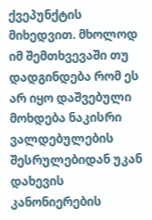ქვეპუნქტის მიხედვით. მხოლოდ იმ შემთხვევაში თუ დადგინდება რომ ეს არ იყო დაშვებული მოხდება ნაკისრი ვალდებულების შესრულებიდან უკან დახევის კანონიერების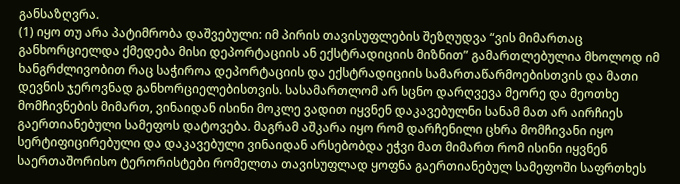განსაზღვრა.
(1) იყო თუ არა პატიმრობა დაშვებული: იმ პირის თავისუფლების შეზღუდვა “ვის მიმართაც განხორციელდა ქმედება მისი დეპორტაციის ან ექსტრადიციის მიზნით” გამართლებულია მხოლოდ იმ ხანგრძლივობით რაც საჭიროა დეპორტაციის და ექსტრადიციის სამართაწარმოებისთვის და მათი დევნის ჯეროვნად განხორციელებისთვის. სასამართლომ არ სცნო დარღვევა მეორე და მეოთხე მომჩივნების მიმართ, ვინაიდან ისინი მოკლე ვადით იყვნენ დაკავებულნი სანამ მათ არ აირჩიეს გაერთიანებული სამეფოს დატოვება. მაგრამ აშკარა იყო რომ დარჩენილი ცხრა მომჩივანი იყო სერტიფიცირებული და დაკავებული ვინაიდან არსებობდა ეჭვი მათ მიმართ რომ ისინი იყვნენ საერთაშორისო ტერორისტები რომელთა თავისუფლად ყოფნა გაერთიანებულ სამეფოში საფრთხეს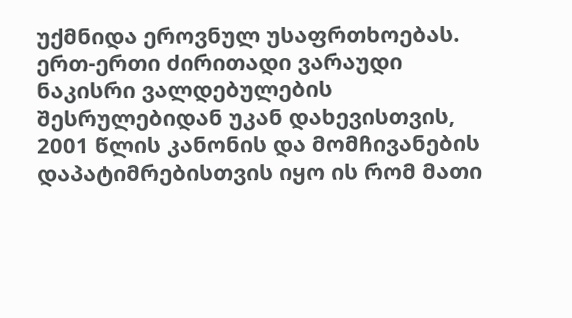უქმნიდა ეროვნულ უსაფრთხოებას. ერთ-ერთი ძირითადი ვარაუდი ნაკისრი ვალდებულების შესრულებიდან უკან დახევისთვის, 2001 წლის კანონის და მომჩივანების დაპატიმრებისთვის იყო ის რომ მათი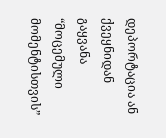დეპორტაცია ან ქვეყნიდან გაყვანა “მოცემული მომენტისთვის”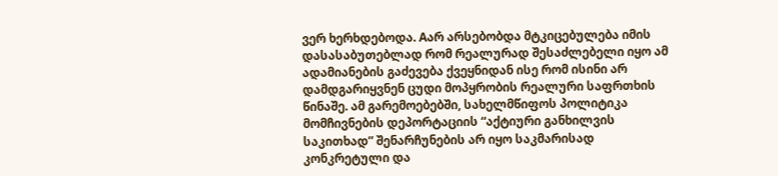ვერ ხერხდებოდა. Aარ არსებობდა მტკიცებულება იმის დასასაბუთებლად რომ რეალურად შესაძლებელი იყო ამ ადამიანების გაძევება ქვეყნიდან ისე რომ ისინი არ დამდგარიყვნენ ცუდი მოპყრობის რეალური საფრთხის წინაშე. ამ გარემოებებში, სახელმწიფოს პოლიტიკა მომჩივნების დეპორტაციის “აქტიური განხილვის საკითხად” შენარჩუნების არ იყო საკმარისად კონკრეტული და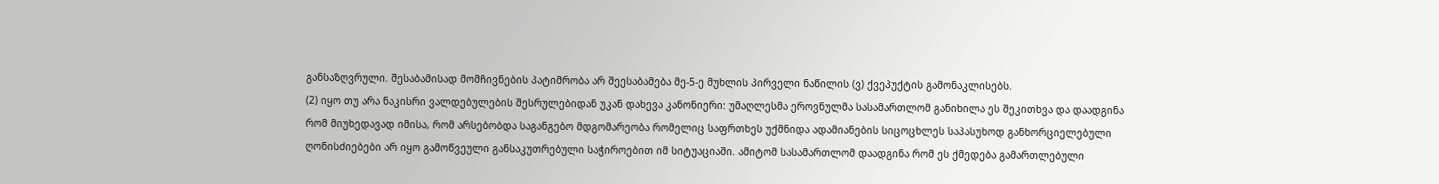განსაზღვრული. შესაბამისად მომჩივნების პატიმრობა არ შეესაბამება მე-5-ე მუხლის პირველი ნაწილის (ვ) ქვეპუქტის გამონაკლისებს.
(2) იყო თუ არა ნაკისრი ვალდებულების შესრულებიდან უკან დახევა კანონიერი: უმაღლესმა ეროვნულმა სასამართლომ განიხილა ეს შეკითხვა და დაადგინა რომ მიუხედავად იმისა, რომ არსებობდა საგანგებო მდგომარეობა რომელიც საფრთხეს უქმნიდა ადამიანების სიცოცხლეს საპასუხოდ განხორციელებული ღონისძიებები არ იყო გამოწვეული განსაკუთრებული საჭიროებით იმ სიტუაციაში. ამიტომ სასამართლომ დაადგინა რომ ეს ქმედება გამართლებული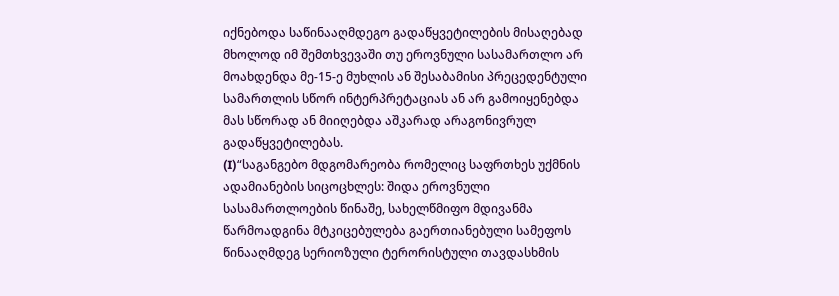იქნებოდა საწინააღმდეგო გადაწყვეტილების მისაღებად მხოლოდ იმ შემთხვევაში თუ ეროვნული სასამართლო არ მოახდენდა მე-15-ე მუხლის ან შესაბამისი პრეცედენტული სამართლის სწორ ინტერპრეტაციას ან არ გამოიყენებდა მას სწორად ან მიიღებდა აშკარად არაგონივრულ გადაწყვეტილებას.
(I)“საგანგებო მდგომარეობა რომელიც საფრთხეს უქმნის ადამიანების სიცოცხლეს: შიდა ეროვნული სასამართლოების წინაშე, სახელწმიფო მდივანმა წარმოადგინა მტკიცებულება გაერთიანებული სამეფოს წინააღმდეგ სერიოზული ტერორისტული თავდასხმის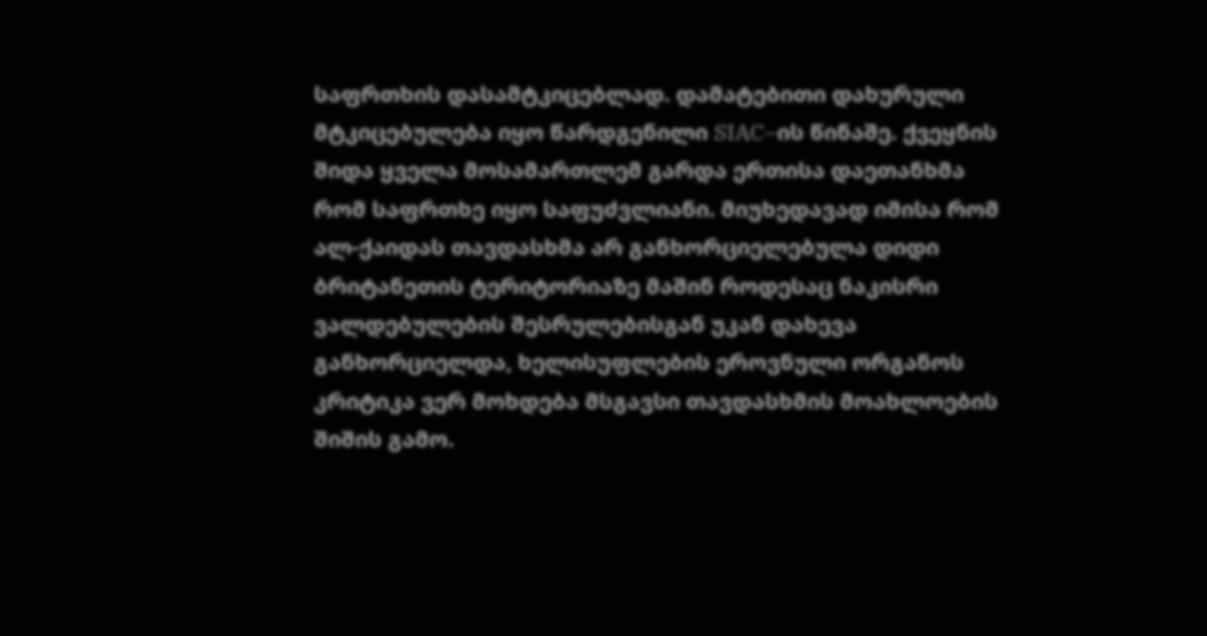საფრთხის დასამტკიცებლად. დამატებითი დახურული მტკიცებულება იყო წარდგენილი SIAC–ის წინაშე. ქვეყნის შიდა ყველა მოსამართლემ გარდა ერთისა დაეთანხმა რომ საფრთხე იყო საფუძვლიანი. მიუხედავად იმისა რომ ალ-ქაიდას თავდასხმა არ განხორციელებულა დიდი ბრიტანეთის ტერიტორიაზე მაშინ როდესაც ნაკისრი ვალდებულების შესრულებისგან უკან დახევა განხორციელდა, ხელისუფლების ეროვნული ორგანოს კრიტიკა ვერ მოხდება მსგავსი თავდასხმის მოახლოების შიშის გამო.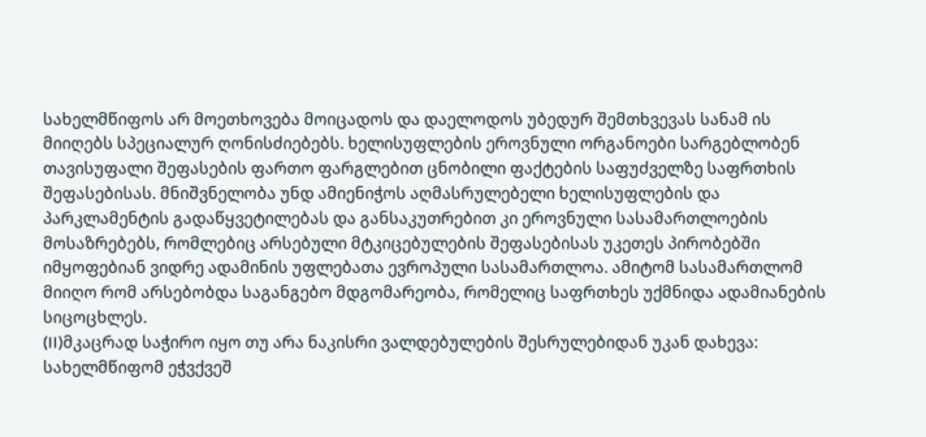სახელმწიფოს არ მოეთხოვება მოიცადოს და დაელოდოს უბედურ შემთხვევას სანამ ის მიიღებს სპეციალურ ღონისძიებებს. ხელისუფლების ეროვნული ორგანოები სარგებლობენ თავისუფალი შეფასების ფართო ფარგლებით ცნობილი ფაქტების საფუძველზე საფრთხის შეფასებისას. მნიშვნელობა უნდ ამიენიჭოს აღმასრულებელი ხელისუფლების და პარკლამენტის გადაწყვეტილებას და განსაკუთრებით კი ეროვნული სასამართლოების მოსაზრებებს, რომლებიც არსებული მტკიცებულების შეფასებისას უკეთეს პირობებში იმყოფებიან ვიდრე ადამინის უფლებათა ევროპული სასამართლოა. ამიტომ სასამართლომ მიიღო რომ არსებობდა საგანგებო მდგომარეობა, რომელიც საფრთხეს უქმნიდა ადამიანების სიცოცხლეს.
(II)მკაცრად საჭირო იყო თუ არა ნაკისრი ვალდებულების შესრულებიდან უკან დახევა: სახელმწიფომ ეჭვქვეშ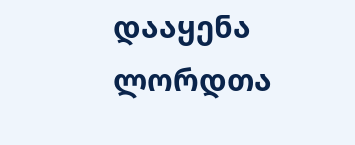დააყენა ლორდთა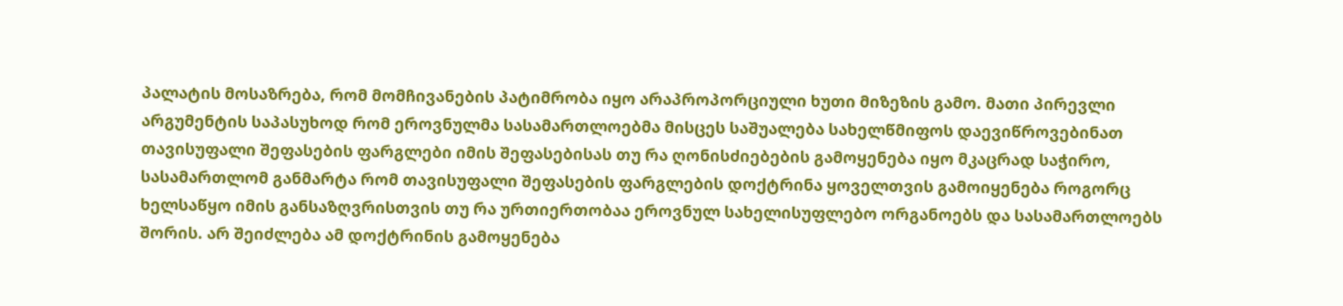პალატის მოსაზრება, რომ მომჩივანების პატიმრობა იყო არაპროპორციული ხუთი მიზეზის გამო. მათი პირევლი არგუმენტის საპასუხოდ რომ ეროვნულმა სასამართლოებმა მისცეს საშუალება სახელწმიფოს დაევიწროვებინათ თავისუფალი შეფასების ფარგლები იმის შეფასებისას თუ რა ღონისძიებების გამოყენება იყო მკაცრად საჭირო, სასამართლომ განმარტა რომ თავისუფალი შეფასების ფარგლების დოქტრინა ყოველთვის გამოიყენება როგორც ხელსაწყო იმის განსაზღვრისთვის თუ რა ურთიერთობაა ეროვნულ სახელისუფლებო ორგანოებს და სასამართლოებს შორის. არ შეიძლება ამ დოქტრინის გამოყენება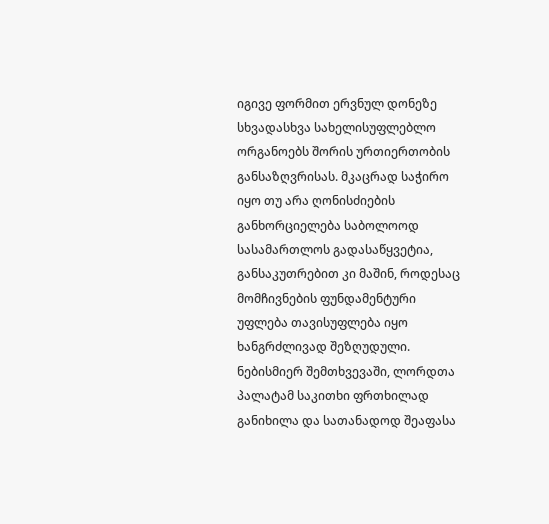იგივე ფორმით ერვნულ დონეზე სხვადასხვა სახელისუფლებლო ორგანოებს შორის ურთიერთობის განსაზღვრისას. მკაცრად საჭირო იყო თუ არა ღონისძიების განხორციელება საბოლოოდ სასამართლოს გადასაწყვეტია, განსაკუთრებით კი მაშინ, როდესაც მომჩივნების ფუნდამენტური უფლება თავისუფლება იყო ხანგრძლივად შეზღუდული. ნებისმიერ შემთხვევაში, ლორდთა პალატამ საკითხი ფრთხილად განიხილა და სათანადოდ შეაფასა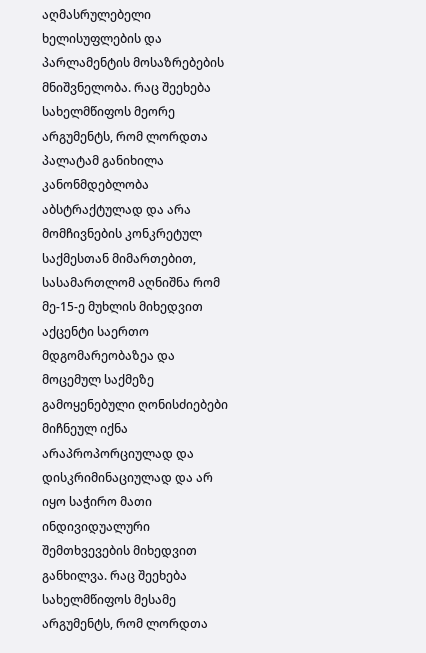აღმასრულებელი ხელისუფლების და პარლამენტის მოსაზრებების მნიშვნელობა. რაც შეეხება სახელმწიფოს მეორე არგუმენტს, რომ ლორდთა პალატამ განიხილა კანონმდებლობა აბსტრაქტულად და არა მომჩივნების კონკრეტულ საქმესთან მიმართებით, სასამართლომ აღნიშნა რომ მე-15-ე მუხლის მიხედვით აქცენტი საერთო მდგომარეობაზეა და მოცემულ საქმეზე გამოყენებული ღონისძიებები მიჩნეულ იქნა არაპროპორციულად და დისკრიმინაციულად და არ იყო საჭირო მათი ინდივიდუალური შემთხვევების მიხედვით განხილვა. რაც შეეხება სახელმწიფოს მესამე არგუმენტს, რომ ლორდთა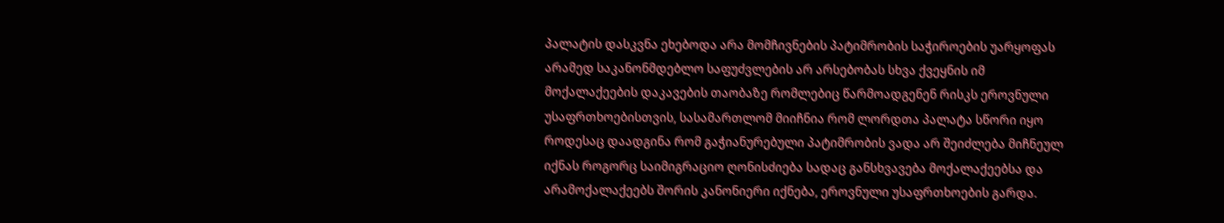პალატის დასკვნა ეხებოდა არა მომჩივნების პატიმრობის საჭიროების უარყოფას არამედ საკანონმდებლო საფუძვლების არ არსებობას სხვა ქვეყნის იმ მოქალაქეების დაკავების თაობაზე რომლებიც წარმოადგენენ რისკს ეროვნული უსაფრთხოებისთვის, სასამართლომ მიიჩნია რომ ლორდთა პალატა სწორი იყო როდესაც დაადგინა რომ გაჭიანურებული პატიმრობის ვადა არ შეიძლება მიჩნეულ იქნას როგორც საიმიგრაციო ღონისძიება სადაც განსხვავება მოქალაქეებსა და არამოქალაქეებს შორის კანონიერი იქნება, ეროვნული უსაფრთხოების გარდა.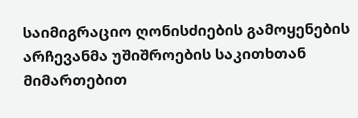საიმიგრაციო ღონისძიების გამოყენების არჩევანმა უშიშროების საკითხთან მიმართებით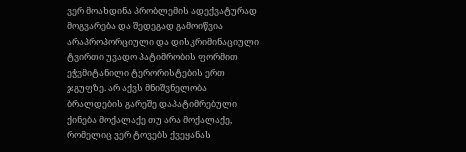ვერ მოახდინა პრობლემის ადექვატურად მოგვარება და შედეგად გამოიწვია არაპროპორციული და დისკრიმინაციული ტვირთი უვადო პატიმრობის ფორმით ეჭვმიტანილი ტერორისტების ერთ ჯგუფზე. არ აქვს მნიშვნელობა ბრალდების გარეშე დაპატიმრებული ქინება მოქალაქე თუ არა მოქალაქე, რომელიც ვერ ტოვებს ქვეყანას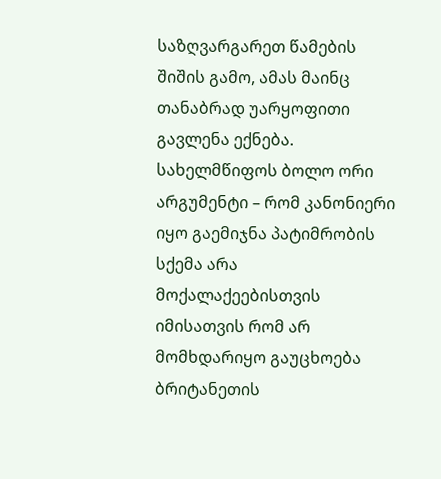საზღვარგარეთ წამების შიშის გამო, ამას მაინც თანაბრად უარყოფითი გავლენა ექნება. სახელმწიფოს ბოლო ორი არგუმენტი – რომ კანონიერი იყო გაემიჯნა პატიმრობის სქემა არა მოქალაქეებისთვის იმისათვის რომ არ მომხდარიყო გაუცხოება ბრიტანეთის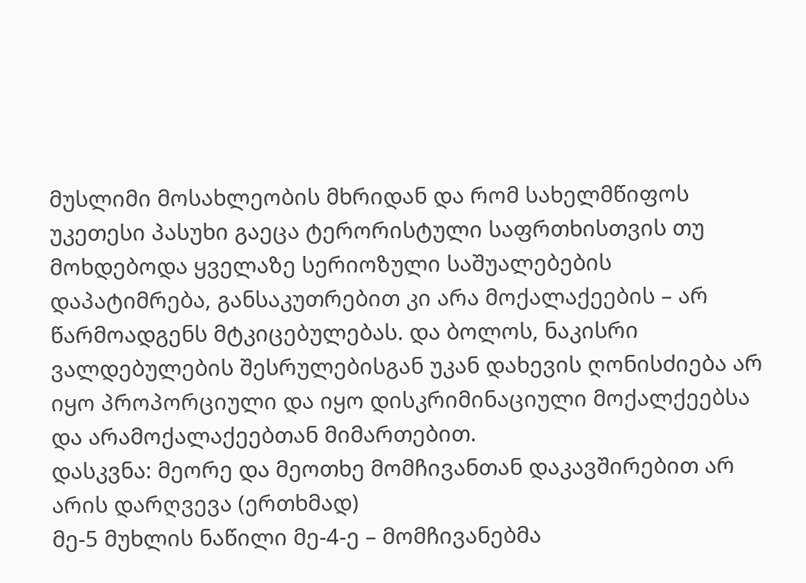მუსლიმი მოსახლეობის მხრიდან და რომ სახელმწიფოს უკეთესი პასუხი გაეცა ტერორისტული საფრთხისთვის თუ მოხდებოდა ყველაზე სერიოზული საშუალებების დაპატიმრება, განსაკუთრებით კი არა მოქალაქეების – არ წარმოადგენს მტკიცებულებას. და ბოლოს, ნაკისრი ვალდებულების შესრულებისგან უკან დახევის ღონისძიება არ იყო პროპორციული და იყო დისკრიმინაციული მოქალქეებსა და არამოქალაქეებთან მიმართებით.
დასკვნა: მეორე და მეოთხე მომჩივანთან დაკავშირებით არ არის დარღვევა (ერთხმად)
მე-5 მუხლის ნაწილი მე-4-ე – მომჩივანებმა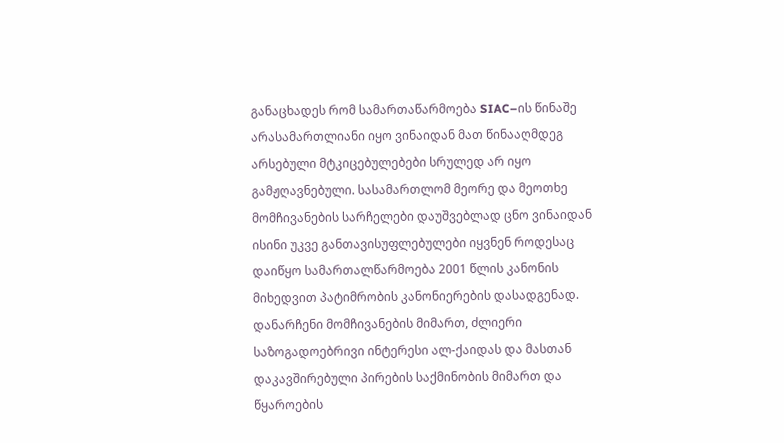განაცხადეს რომ სამართაწარმოება SIAC–ის წინაშე არასამართლიანი იყო ვინაიდან მათ წინააღმდეგ არსებული მტკიცებულებები სრულედ არ იყო გამჟღავნებული. სასამართლომ მეორე და მეოთხე მომჩივანების სარჩელები დაუშვებლად ცნო ვინაიდან ისინი უკვე განთავისუფლებულები იყვნენ როდესაც დაიწყო სამართალწარმოება 2001 წლის კანონის მიხედვით პატიმრობის კანონიერების დასადგენად. დანარჩენი მომჩივანების მიმართ, ძლიერი საზოგადოებრივი ინტერესი ალ-ქაიდას და მასთან დაკავშირებული პირების საქმინობის მიმართ და წყაროების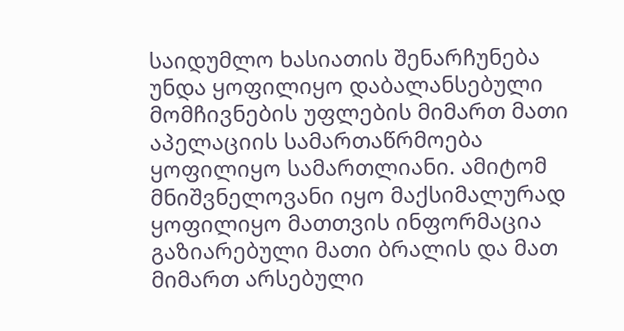საიდუმლო ხასიათის შენარჩუნება უნდა ყოფილიყო დაბალანსებული მომჩივნების უფლების მიმართ მათი აპელაციის სამართაწრმოება ყოფილიყო სამართლიანი. ამიტომ მნიშვნელოვანი იყო მაქსიმალურად ყოფილიყო მათთვის ინფორმაცია გაზიარებული მათი ბრალის და მათ მიმართ არსებული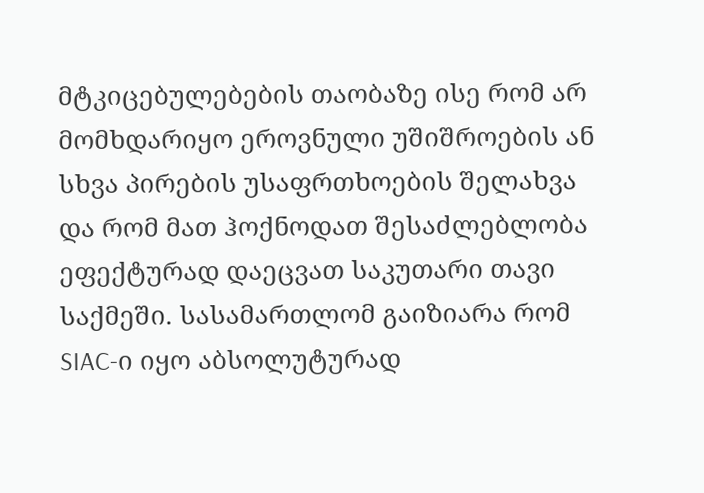მტკიცებულებების თაობაზე ისე რომ არ მომხდარიყო ეროვნული უშიშროების ან სხვა პირების უსაფრთხოების შელახვა და რომ მათ ჰოქნოდათ შესაძლებლობა ეფექტურად დაეცვათ საკუთარი თავი საქმეში. სასამართლომ გაიზიარა რომ SIAC-ი იყო აბსოლუტურად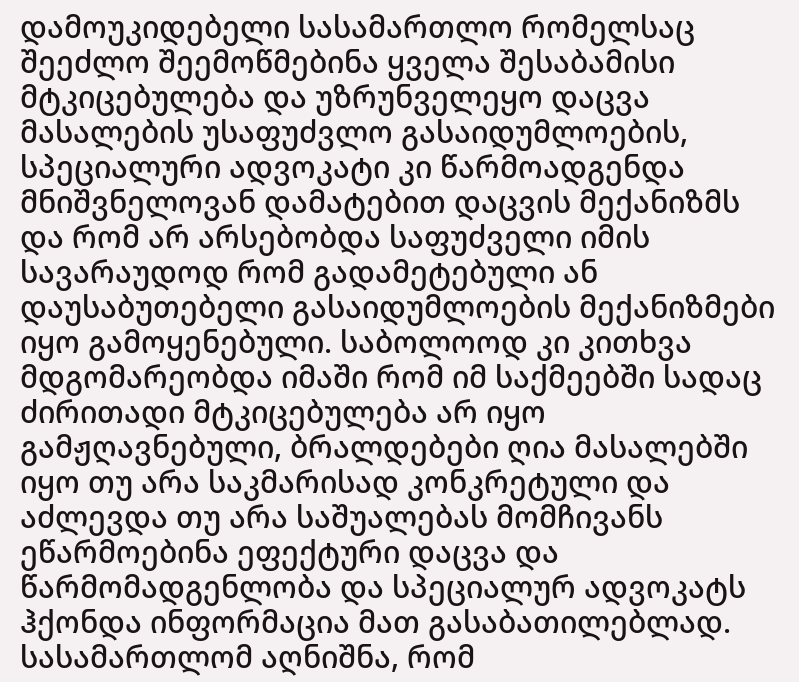დამოუკიდებელი სასამართლო რომელსაც შეეძლო შეემოწმებინა ყველა შესაბამისი მტკიცებულება და უზრუნველეყო დაცვა მასალების უსაფუძვლო გასაიდუმლოების, სპეციალური ადვოკატი კი წარმოადგენდა მნიშვნელოვან დამატებით დაცვის მექანიზმს და რომ არ არსებობდა საფუძველი იმის სავარაუდოდ რომ გადამეტებული ან დაუსაბუთებელი გასაიდუმლოების მექანიზმები იყო გამოყენებული. საბოლოოდ კი კითხვა მდგომარეობდა იმაში რომ იმ საქმეებში სადაც ძირითადი მტკიცებულება არ იყო გამჟღავნებული, ბრალდებები ღია მასალებში იყო თუ არა საკმარისად კონკრეტული და აძლევდა თუ არა საშუალებას მომჩივანს ეწარმოებინა ეფექტური დაცვა და წარმომადგენლობა და სპეციალურ ადვოკატს ჰქონდა ინფორმაცია მათ გასაბათილებლად.
სასამართლომ აღნიშნა, რომ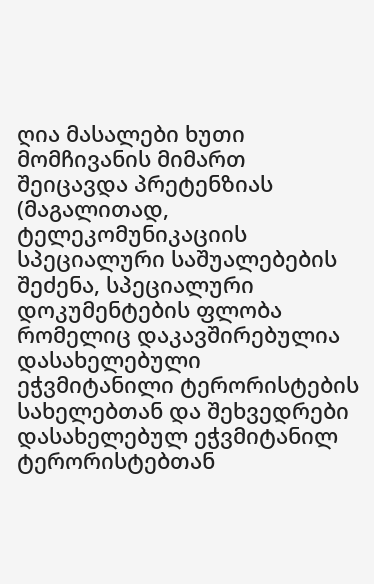ღია მასალები ხუთი მომჩივანის მიმართ შეიცავდა პრეტენზიას (მაგალითად, ტელეკომუნიკაციის სპეციალური საშუალებების შეძენა, სპეციალური დოკუმენტების ფლობა რომელიც დაკავშირებულია დასახელებული ეჭვმიტანილი ტერორისტების სახელებთან და შეხვედრები დასახელებულ ეჭვმიტანილ ტერორისტებთან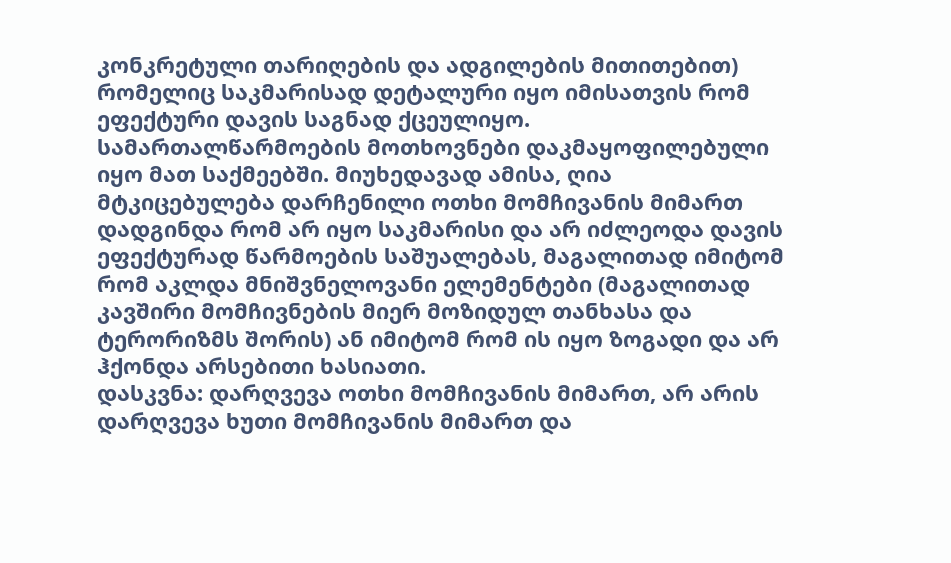კონკრეტული თარიღების და ადგილების მითითებით) რომელიც საკმარისად დეტალური იყო იმისათვის რომ ეფექტური დავის საგნად ქცეულიყო. სამართალწარმოების მოთხოვნები დაკმაყოფილებული იყო მათ საქმეებში. მიუხედავად ამისა, ღია მტკიცებულება დარჩენილი ოთხი მომჩივანის მიმართ დადგინდა რომ არ იყო საკმარისი და არ იძლეოდა დავის ეფექტურად წარმოების საშუალებას, მაგალითად იმიტომ რომ აკლდა მნიშვნელოვანი ელემენტები (მაგალითად კავშირი მომჩივნების მიერ მოზიდულ თანხასა და ტერორიზმს შორის) ან იმიტომ რომ ის იყო ზოგადი და არ ჰქონდა არსებითი ხასიათი.
დასკვნა: დარღვევა ოთხი მომჩივანის მიმართ, არ არის დარღვევა ხუთი მომჩივანის მიმართ და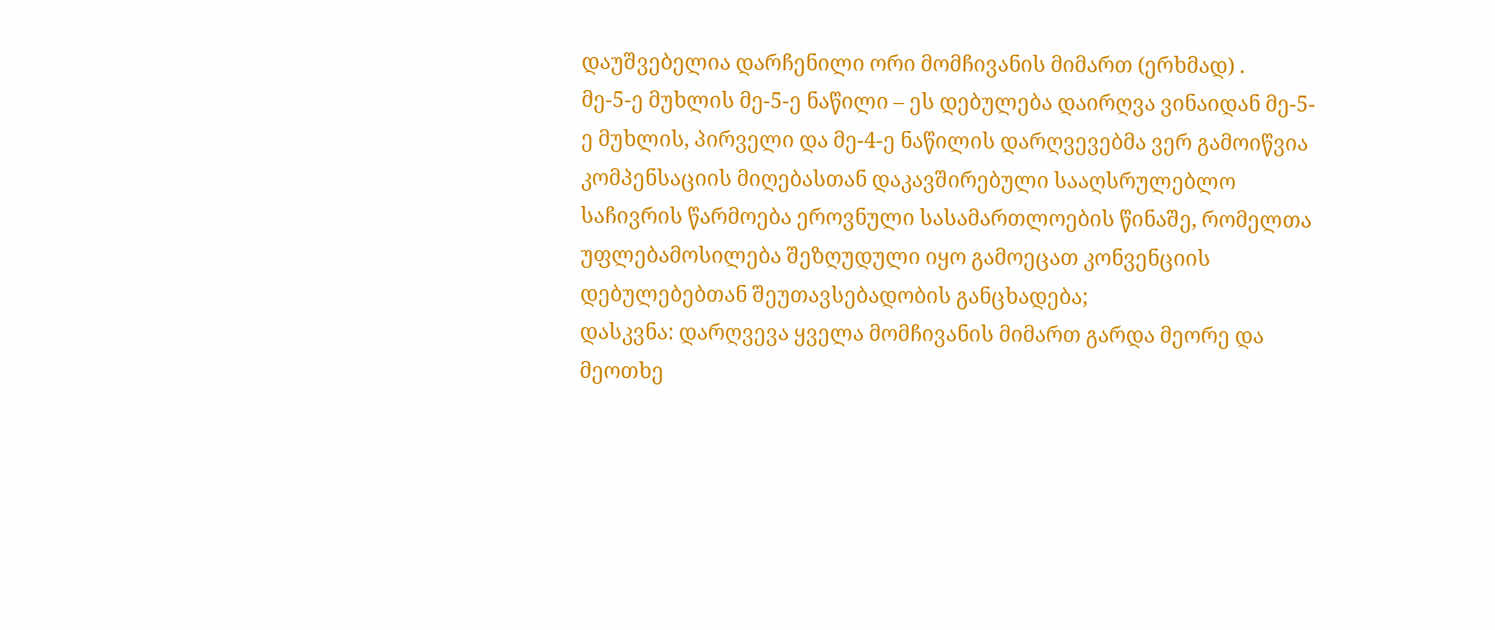დაუშვებელია დარჩენილი ორი მომჩივანის მიმართ (ერხმად) .
მე-5-ე მუხლის მე-5-ე ნაწილი – ეს დებულება დაირღვა ვინაიდან მე-5-ე მუხლის, პირველი და მე-4-ე ნაწილის დარღვევებმა ვერ გამოიწვია კომპენსაციის მიღებასთან დაკავშირებული სააღსრულებლო საჩივრის წარმოება ეროვნული სასამართლოების წინაშე, რომელთა უფლებამოსილება შეზღუდული იყო გამოეცათ კონვენციის დებულებებთან შეუთავსებადობის განცხადება;
დასკვნა: დარღვევა ყველა მომჩივანის მიმართ გარდა მეორე და მეოთხე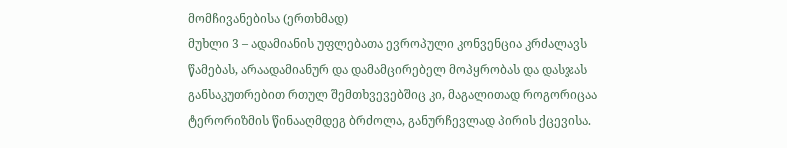მომჩივანებისა (ერთხმად)
მუხლი 3 – ადამიანის უფლებათა ევროპული კონვენცია კრძალავს წამებას, არაადამიანურ და დამამცირებელ მოპყრობას და დასჯას განსაკუთრებით რთულ შემთხვევებშიც კი, მაგალითად როგორიცაა ტერორიზმის წინააღმდეგ ბრძოლა, განურჩევლად პირის ქცევისა.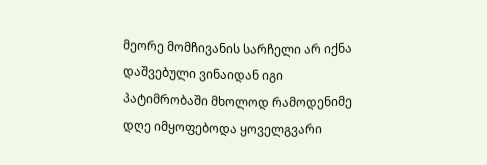მეორე მომჩივანის სარჩელი არ იქნა დაშვებული ვინაიდან იგი პატიმრობაში მხოლოდ რამოდენიმე დღე იმყოფებოდა ყოველგვარი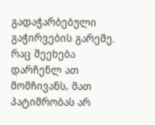გადაჭარბებული გაჭირვების გარეშე. რაც შეეხება დარჩენლ ათ მომჩივანს, მათ პატიმრობას არ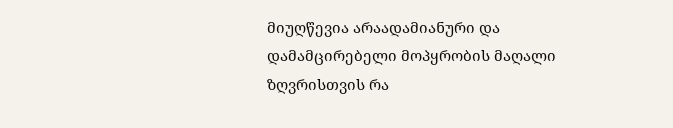მიუღწევია არაადამიანური და დამამცირებელი მოპყრობის მაღალი ზღვრისთვის რა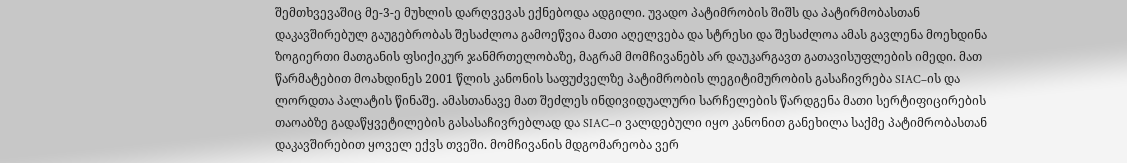შემთხვევაშიც მე-3-ე მუხლის დარღვევას ექნებოდა ადგილი. უვადო პატიმრობის შიშს და პატირმობასთან დაკავშირებულ გაუგებრობას შესაძლოა გამოეწვია მათი აღელვება და სტრესი და შესაძლოა ამას გავლენა მოეხდინა ზოგიერთი მათგანის ფსიქიკურ ჯანმრთელობაზე, მაგრამ მომჩივანებს არ დაუკარგავთ გათავისუფლების იმედი. მათ წარმატებით მოახდინეს 2001 წლის კანონის საფუძველზე პატიმრობის ლეგიტიმურობის გასაჩივრება SIAC–ის და ლორდთა პალატის წინაშე. ამასთანავე მათ შეძლეს ინდივიდუალური სარჩელების წარდგენა მათი სერტიფიცირების თაოაბზე გადაწყვეტილების გასასაჩივრებლად და SIAC–ი ვალდებული იყო კანონით განეხილა საქმე პატიმრობასთან დაკავშირებით ყოველ ექვს თვეში. მომჩივანის მდგომარეობა ვერ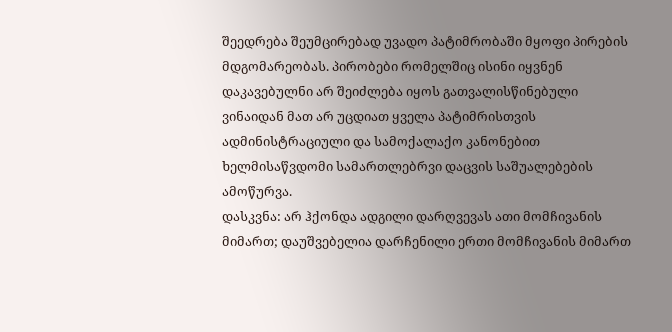შეედრება შეუმცირებად უვადო პატიმრობაში მყოფი პირების მდგომარეობას. პირობები რომელშიც ისინი იყვნენ დაკავებულნი არ შეიძლება იყოს გათვალისწინებული ვინაიდან მათ არ უცდიათ ყველა პატიმრისთვის ადმინისტრაციული და სამოქალაქო კანონებით ხელმისაწვდომი სამართლებრვი დაცვის საშუალებების ამოწურვა.
დასკვნა: არ ჰქონდა ადგილი დარღვევას ათი მომჩივანის მიმართ; დაუშვებელია დარჩენილი ერთი მომჩივანის მიმართ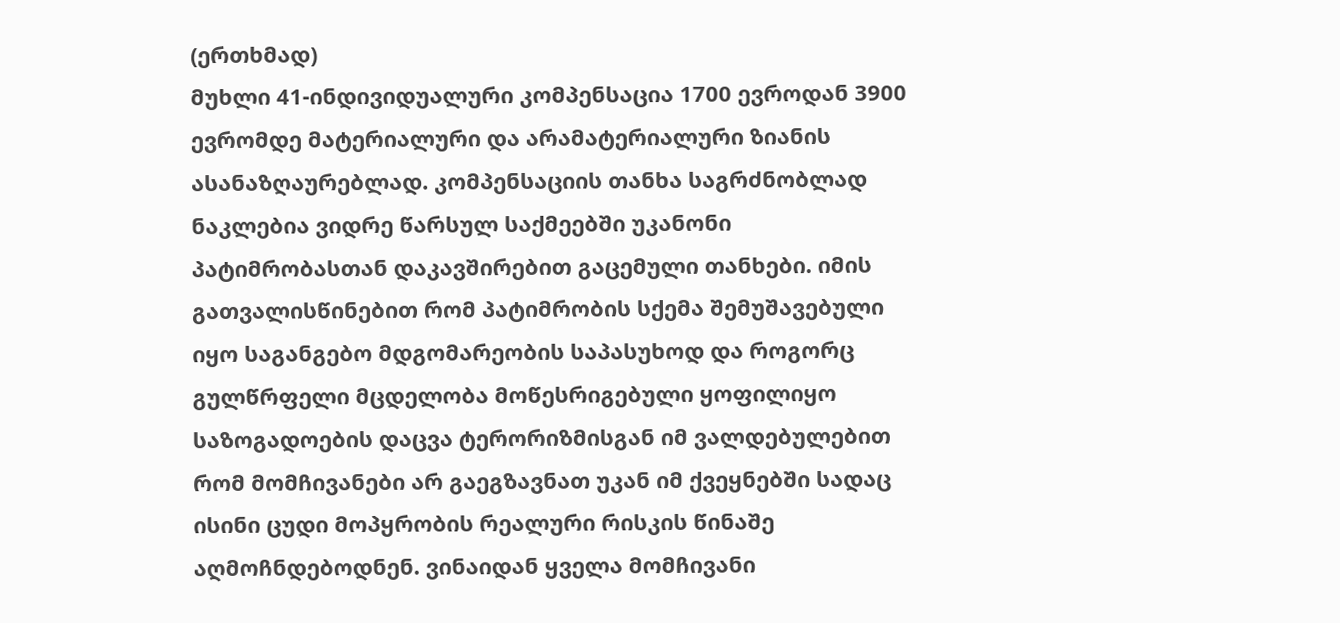(ერთხმად)
მუხლი 41-ინდივიდუალური კომპენსაცია 1700 ევროდან 3900 ევრომდე მატერიალური და არამატერიალური ზიანის ასანაზღაურებლად. კომპენსაციის თანხა საგრძნობლად ნაკლებია ვიდრე წარსულ საქმეებში უკანონი პატიმრობასთან დაკავშირებით გაცემული თანხები. იმის გათვალისწინებით რომ პატიმრობის სქემა შემუშავებული იყო საგანგებო მდგომარეობის საპასუხოდ და როგორც გულწრფელი მცდელობა მოწესრიგებული ყოფილიყო საზოგადოების დაცვა ტერორიზმისგან იმ ვალდებულებით რომ მომჩივანები არ გაეგზავნათ უკან იმ ქვეყნებში სადაც ისინი ცუდი მოპყრობის რეალური რისკის წინაშე აღმოჩნდებოდნენ. ვინაიდან ყველა მომჩივანი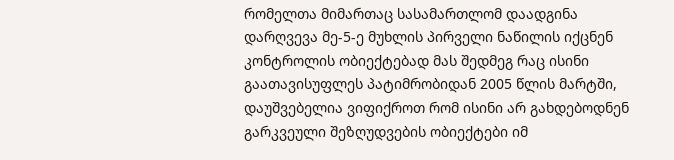რომელთა მიმართაც სასამართლომ დაადგინა დარღვევა მე-5-ე მუხლის პირველი ნაწილის იქცნენ კონტროლის ობიექტებად მას შედმეგ რაც ისინი გაათავისუფლეს პატიმრობიდან 2005 წლის მარტში, დაუშვებელია ვიფიქროთ რომ ისინი არ გახდებოდნენ გარკვეული შეზღუდვების ობიექტები იმ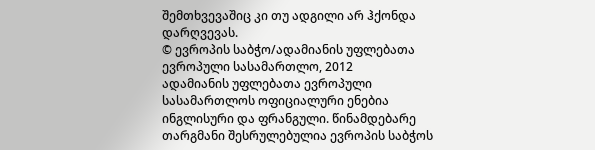შემთხვევაშიც კი თუ ადგილი არ ჰქონდა დარღვევას.
© ევროპის საბჭო/ადამიანის უფლებათა ევროპული სასამართლო, 2012
ადამიანის უფლებათა ევროპული სასამართლოს ოფიციალური ენებია ინგლისური და ფრანგული. წინამდებარე თარგმანი შესრულებულია ევროპის საბჭოს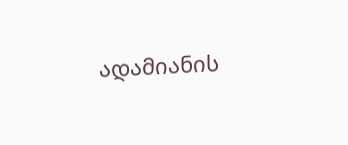ადამიანის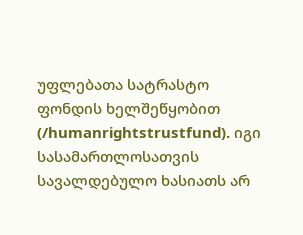უფლებათა სატრასტო ფონდის ხელშეწყობით (/humanrightstrustfund). იგი სასამართლოსათვის სავალდებულო ხასიათს არ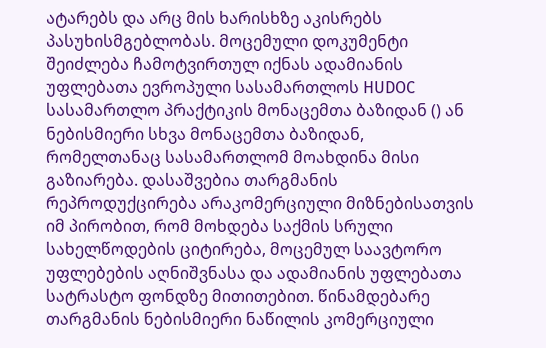ატარებს და არც მის ხარისხზე აკისრებს პასუხისმგებლობას. მოცემული დოკუმენტი შეიძლება ჩამოტვირთულ იქნას ადამიანის უფლებათა ევროპული სასამართლოს HUDOC სასამართლო პრაქტიკის მონაცემთა ბაზიდან () ან ნებისმიერი სხვა მონაცემთა ბაზიდან, რომელთანაც სასამართლომ მოახდინა მისი გაზიარება. დასაშვებია თარგმანის რეპროდუქცირება არაკომერციული მიზნებისათვის იმ პირობით, რომ მოხდება საქმის სრული სახელწოდების ციტირება, მოცემულ საავტორო უფლებების აღნიშვნასა და ადამიანის უფლებათა სატრასტო ფონდზე მითითებით. წინამდებარე თარგმანის ნებისმიერი ნაწილის კომერციული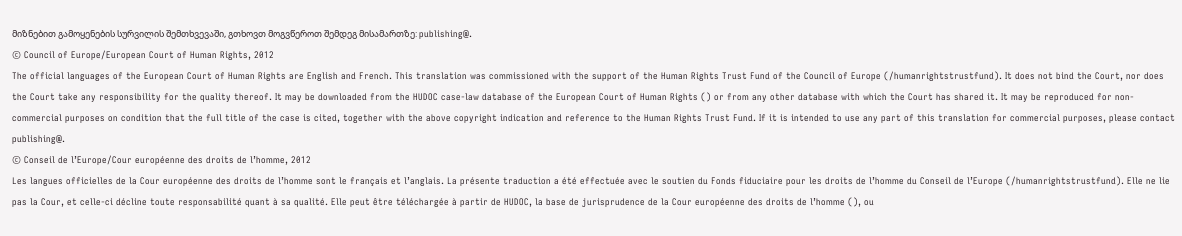მიზნებით გამოყენების სურვილის შემთხვევაში, გთხოვთ მოგვწეროთ შემდეგ მისამართზე: publishing@.
© Council of Europe/European Court of Human Rights, 2012
The official languages of the European Court of Human Rights are English and French. This translation was commissioned with the support of the Human Rights Trust Fund of the Council of Europe (/humanrightstrustfund). It does not bind the Court, nor does the Court take any responsibility for the quality thereof. It may be downloaded from the HUDOC case-law database of the European Court of Human Rights () or from any other database with which the Court has shared it. It may be reproduced for non-commercial purposes on condition that the full title of the case is cited, together with the above copyright indication and reference to the Human Rights Trust Fund. If it is intended to use any part of this translation for commercial purposes, please contact publishing@.
© Conseil de l’Europe/Cour européenne des droits de l’homme, 2012
Les langues officielles de la Cour européenne des droits de l’homme sont le français et l’anglais. La présente traduction a été effectuée avec le soutien du Fonds fiduciaire pour les droits de l’homme du Conseil de l’Europe (/humanrightstrustfund). Elle ne lie pas la Cour, et celle-ci décline toute responsabilité quant à sa qualité. Elle peut être téléchargée à partir de HUDOC, la base de jurisprudence de la Cour européenne des droits de l’homme (), ou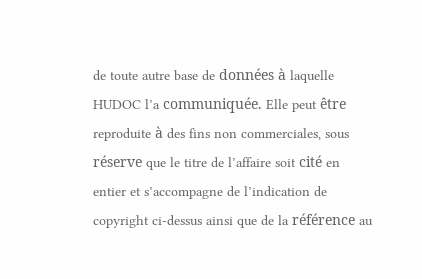de toute autre base de données à laquelle HUDOC l’a communiquée. Elle peut être reproduite à des fins non commerciales, sous réserve que le titre de l’affaire soit cité en entier et s’accompagne de l’indication de copyright ci-dessus ainsi que de la référence au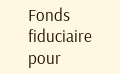Fonds fiduciaire pour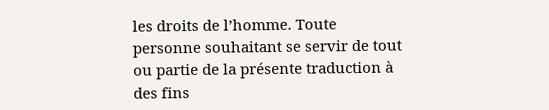les droits de l’homme. Toute personne souhaitant se servir de tout ou partie de la présente traduction à des fins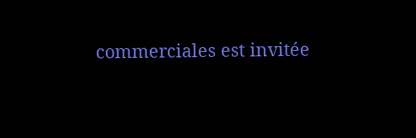commerciales est invitée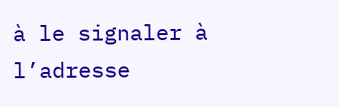à le signaler à l’adresse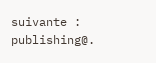suivante : publishing@.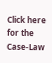Click here for the Case-Law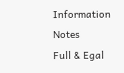Information Notes
Full & Egal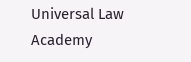Universal Law Academy